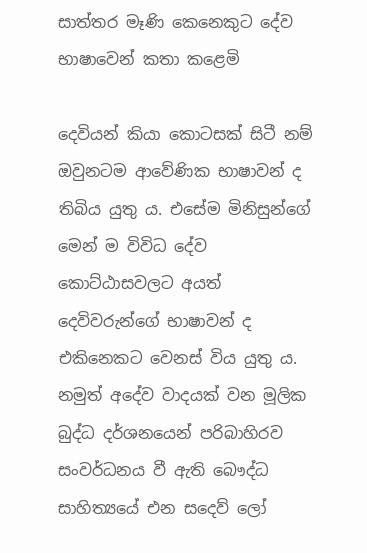සාත්තර මෑණි කෙනෙකුට දේව භාෂාවෙන් කතා කළෙමි

දෙවියන් කියා කොටසක් සිටී නම් ඔවුනටම ආවේණික භාෂාවන් ද තිබිය යුතු ය. එසේම මිනිසුන්ගේ මෙන් ම විවිධ දේව කොට්ඨාසවලට අයත් දෙවිවරුන්ගේ භාෂාවන් ද එකිනෙකට වෙනස් විය යුතු ය. නමුත් අදේව වාදයක් වන මූලික බුද්ධ දර්ශනයෙන් පරිබාහිරව සංවර්ධනය වී ඇති බෞද්ධ සාහිත්‍යයේ එන සදෙව් ලෝ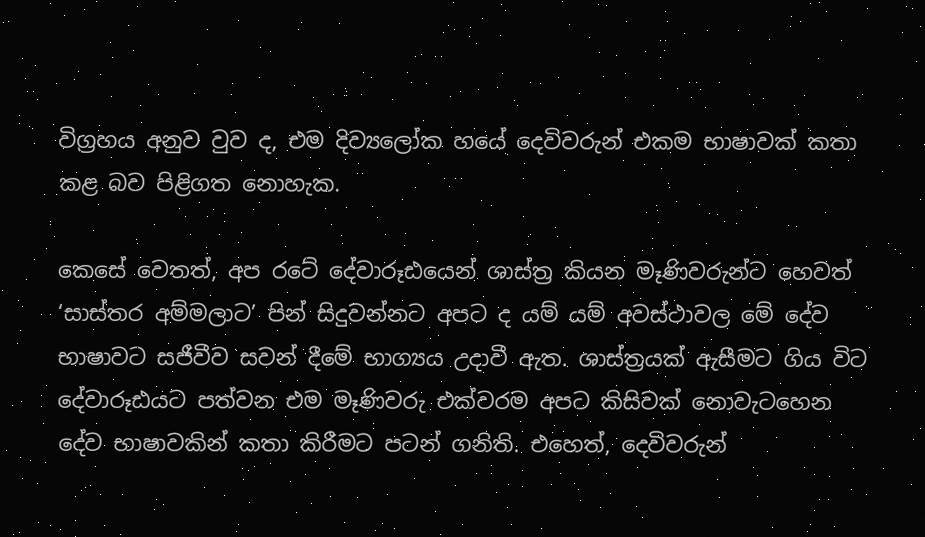විග්‍රහය අනුව වුව ද, එම දිව්‍යලෝක හයේ දෙවිවරුන් එකම භාෂාවක් කතා කළ බව පිළිගත නොහැක.

කෙසේ වෙතත්, අප රටේ දේවාරූඪයෙන් ශාස්ත්‍ර කියන මෑණිවරුන්ට හෙවත් ‘සාස්තර අම්මලාට’ පින් සිදුවන්නට අපට ද යම් යම් අවස්ථාවල මේ දේව භාෂාවට සජීවීව සවන් දීමේ භාග්‍යය උදාවී ඇත. ශාස්ත්‍රයක් ඇසීමට ගිය විට දේවාරූඪයට පත්වන එම මෑණිවරු එක්වරම අපට කිසිවක් නොවැටහෙන දේව භාෂාවකින් කතා කිරීමට පටන් ගනිති. එහෙත්, දෙවිවරුන්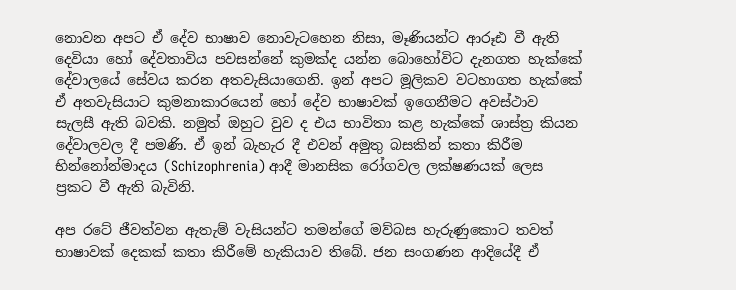නොවන අපට ඒ දේව භාෂාව නොවැටහෙන නිසා, මෑණියන්ට ආරූඪ වී ඇති දෙවියා හෝ දේවතාවිය පවසන්නේ කුමක්ද යන්න බොහෝවිට දැනගත හැක්කේ දේවාලයේ සේවය කරන අතවැසියාගෙනි. ඉන් අපට මූලිකව වටහාගත හැක්කේ ඒ අතවැසියාට කුමනාකාරයෙන් හෝ දේව භාෂාවක් ඉගෙනීමට අවස්ථාව සැලසී ඇති බවකි. නමුත් ඔහුට වුව ද එය භාවිතා කළ හැක්කේ ශාස්ත්‍ර කියන දේවාලවල දී පමණි. ඒ ඉන් බැහැර දී එවන් අමුතු බසකින් කතා කිරීම භින්නෝන්මාදය (Schizophrenia) ආදී මානසික රෝගවල ලක්ෂණයක් ලෙස ප්‍රකට වී ඇති බැවිනි.

අප රටේ ජීවත්වන ඇතැම් වැසියන්ට තමන්ගේ මව්බස හැරුණුකොට තවත් භාෂාවක් දෙකක් කතා කිරීමේ හැකියාව තිබේ. ජන සංගණන ආදියේදී ඒ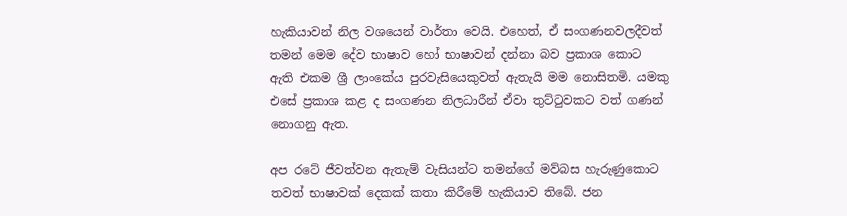හැකියාවන් නිල වශයෙන් වාර්තා වෙයි. එහෙත්, ඒ සංගණනවලදීවත් තමන් මෙම දේව භාෂාව හෝ භාෂාවන් දන්නා බව ප්‍රකාශ කොට ඇති එකම ශ්‍රී ලාංකේය පුරවැසියෙකුවත් ඇතැයි මම නොසිතමි. යමකු එසේ ප්‍රකාශ කළ ද සංගණන නිලධාරීන් ඒවා තුට්ටුවකට වත් ගණන් නොගනු ඇත.

අප රටේ ජීවත්වන ඇතැම් වැසියන්ට තමන්ගේ මව්බස හැරුණුකොට තවත් භාෂාවක් දෙකක් කතා කිරීමේ හැකියාව තිබේ. ජන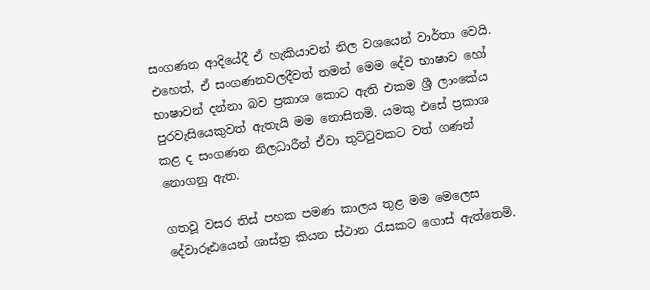සංගණන ආදියේදී ඒ හැකියාවන් නිල වශයෙන් වාර්තා වෙයි. එහෙත්, ඒ සංගණනවලදීවත් තමන් මෙම දේව භාෂාව හෝ භාෂාවන් දන්නා බව ප්‍රකාශ කොට ඇති එකම ශ්‍රී ලාංකේය පුරවැසියෙකුවත් ඇතැයි මම නොසිතමි. යමකු එසේ ප්‍රකාශ කළ ද සංගණන නිලධාරීන් ඒවා තුට්ටුවකට වත් ගණන් නොගනු ඇත.

ගතවූ වසර තිස් පහක පමණ කාලය තුළ මම මෙලෙස දේවාරූඪයෙන් ශාස්ත්‍ර කියන ස්ථාන රැසකට ගොස් ඇත්තෙමි.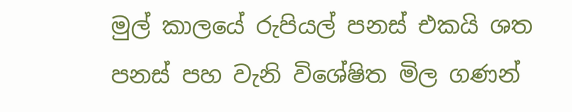මුල් කාලයේ රුපියල් පනස් එකයි ශත පනස් පහ වැනි විශේෂිත මිල ගණන්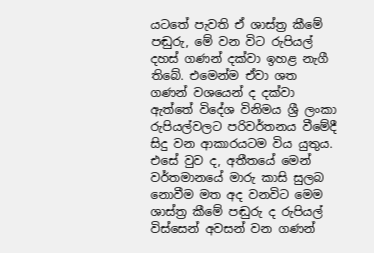යටතේ පැවති ඒ ශාස්ත්‍ර කීමේ පඬුරු, මේ වන විට රුපියල් දහස් ගණන් දක්වා ඉහළ නැගී තිබේ. එමෙන්ම ඒවා ශත ගණන් වශයෙන් ද දක්වා ඇත්තේ විදේශ විනිමය ශ්‍රී ලංකා රුපියල්වලට පරිවර්තනය වීමේදී සිදු වන ආකාරයටම විය යුතුය. එසේ වුව ද, අතීතයේ මෙන් වර්තමානයේ මාරු කාසි සුලබ නොවීම මත අද වනවිට මෙම ශාස්ත්‍ර කීමේ පඬුරු ද රුපියල් විස්සෙන් අවසන් වන ගණන්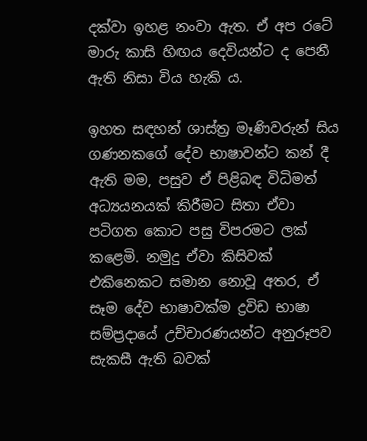දක්වා ඉහළ නංවා ඇත. ඒ අප රටේ මාරු කාසි හිඟය දෙවියන්ට ද පෙනී ඇති නිසා විය හැකි ය.

ඉහත සඳහන් ශාස්ත්‍ර මෑණිවරුන් සිය ගණනකගේ දේව භාෂාවන්ට කන් දී ඇති මම, පසුව ඒ පිළිබඳ විධිමත් අධ්‍යයනයක් කිරීමට සිතා ඒවා පටිගත කොට පසු විපරමට ලක් කළෙමි. නමුදු ඒවා කිසිවක් එකිනෙකට සමාන නොවූ අතර, ඒ සෑම දේව භාෂාවක්ම ද්‍රවිඩ භාෂා සම්ප්‍රදායේ උච්චාරණයන්ට අනුරූපව සැකසී ඇති බවක්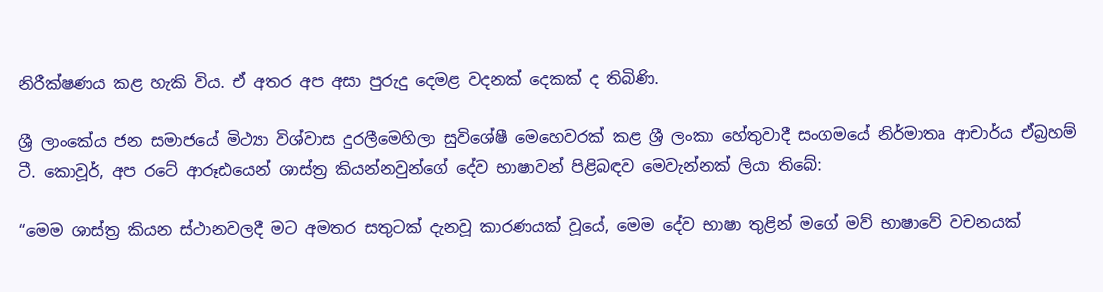නිරීක්ෂණය කළ හැකි විය. ඒ අතර අප අසා පුරුදු දෙමළ වදනක් දෙකක් ද තිබිණි.

ශ්‍රී ලාංකේය ජන සමාජයේ මිථ්‍යා විශ්වාස දුරලීමෙහිලා සුවිශේෂී මෙහෙවරක් කළ ශ්‍රී ලංකා හේතුවාදී සංගමයේ නිර්මාතෘ ආචාර්ය ඒබ්‍රහම් ටී. කොවූර්, අප රටේ ආරූඪයෙන් ශාස්ත්‍ර කියන්නවුන්ගේ දේව භාෂාවන් පිළිබඳව මෙවැන්නක් ලියා තිබේ:

“මෙම ශාස්ත්‍ර කියන ස්ථානවලදී මට අමතර සතුටක් දැනවූ කාරණයක් වූයේ, මෙම දේව භාෂා තුළින් මගේ මව් භාෂාවේ වචනයක්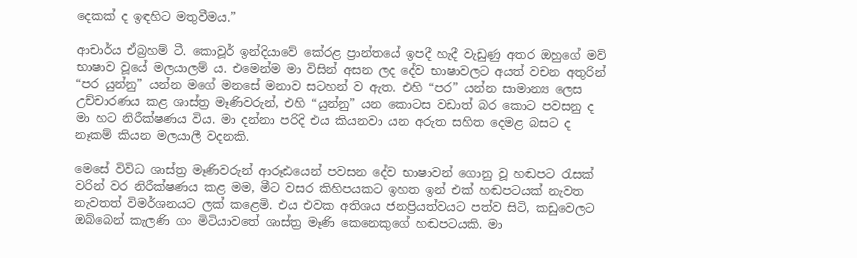දෙකක් ද ඉඳහිට මතුවීමය.”

ආචාර්ය ඒබ්‍රහම් ටී. කොවූර් ඉන්දියාවේ කේරළ ප්‍රාන්තයේ ඉපදී හැදී වැඩුණු අතර ඔහුගේ මව් භාෂාව වූයේ මලයාලම් ය. එමෙන්ම මා විසින් අසන ලද දේව භාෂාවලට අයත් වචන අතුරින් “පර යුන්නු” යන්න මගේ මනසේ මනාව සටහන් ව ඇත. එහි “පර” යන්න සාමාන්‍ය ලෙස උච්චාරණය කළ ශාස්ත්‍ර මෑණිවරුන්, එහි “යුන්නු” යන කොටස වඩාත් බර කොට පවසනු ද මා හට නිරීක්ෂණය විය. මා දන්නා පරිදි එය කියනවා යන අරුත සහිත දෙමළ බසට ද නෑකම් කියන මලයාලී වදනකි.

මෙසේ විවිධ ශාස්ත්‍ර මෑණිවරුන් ආරූඪයෙන් පවසන දේව භාෂාවන් ගොනු වූ හඬපට රැසක් වරින් වර නිරීක්ෂණය කළ මම, මීට වසර කිහිපයකට ඉහත ඉන් එක් හඬපටයක් නැවත නැවතත් විමර්ශනයට ලක් කළෙමි. එය එවක අතිශය ජනප්‍රියත්වයට පත්ව සිටි, කඩුවෙලට ඔබ්බෙන් කැලණි ගං මිටියාවතේ ශාස්ත්‍ර මෑණි කෙනෙකුගේ හඬපටයකි. මා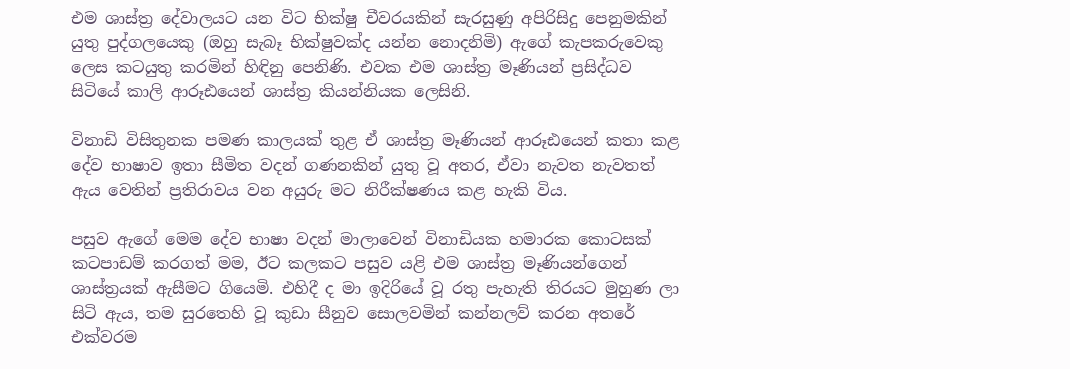එම ශාස්ත්‍ර දේවාලයට යන විට භික්ෂු චීවරයකින් සැරසුණු අපිරිසිදු පෙනුමකින් යුතු පුද්ගලයෙකු (ඔහු සැබෑ භික්ෂුවක්ද යන්න නොදනිමි) ඇගේ කැපකරුවෙකු ලෙස කටයුතු කරමින් හිඳිනු පෙනිණි. එවක එම ශාස්ත්‍ර මෑණියන් ප්‍රසිද්ධව සිටියේ කාලි ආරූඪයෙන් ශාස්ත්‍ර කියන්නියක ලෙසිනි.

විනාඩි විසිතුනක පමණ කාලයක් තුළ ඒ ශාස්ත්‍ර මෑණියන් ආරූඪයෙන් කතා කළ දේව භාෂාව ඉතා සීමිත වදන් ගණනකින් යුතු වූ අතර, ඒවා නැවත නැවතත් ඇය වෙතින් ප්‍රතිරාවය වන අයුරු මට නිරීක්ෂණය කළ හැකි විය.

පසුව ඇගේ මෙම දේව භාෂා වදන් මාලාවෙන් විනාඩියක හමාරක කොටසක් කටපාඩම් කරගත් මම, ඊට කලකට පසුව යළි එම ශාස්ත්‍ර මෑණියන්ගෙන් ශාස්ත්‍රයක් ඇසීමට ගියෙමි. එහිදී ද මා ඉදිරියේ වූ රතු පැහැති තිරයට මුහුණ ලා සිටි ඇය, තම සුරතෙහි වූ කුඩා සීනුව සොලවමින් කන්නලව් කරන අතරේ එක්වරම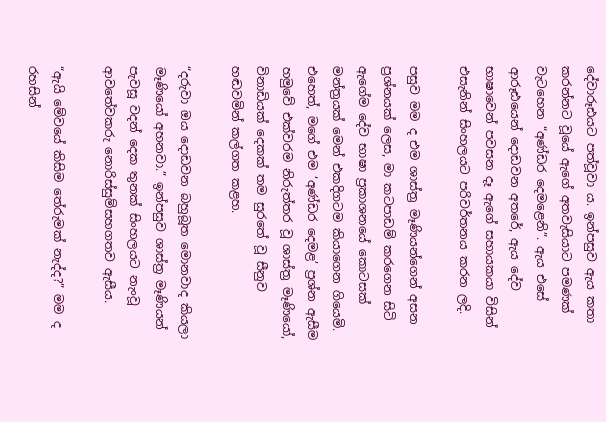දේවාරූඪයට පත්වූවා ය. ඉන්පසුව ඇය කතා කරන්නට වූයේ ඇගේ අතවැසියාට පමණක් වැටහෙන “අණ්ඩර දෙමළෙනි”. ඇය එසේ ආරූඪයෙන් දොඩවන අතරේ, ඇය දේව භාෂාවෙන් පවසන දෑ ඇගේ සහායකයා විසින් එසැනින් සිංහලයට පරිවර්තනය කරන ලදි.

පසුව මම ද එම ශාස්ත්‍ර මෑණියන්ගෙන් අසන ප්‍රශ්නයක් ලෙස, මා කටපාඩම් කරගෙන සිටි ඇගේම දේව භාෂා ප්‍රකාශනයේ කොටසක් මන්ත්‍රයක් මෙන් එකදිගටම කියාගෙන ගියෙමි. එහෙත්, මගේ එම ‘අණ්ඩර දෙමළ’ ප්‍රශ්න ඇසීම හමුවේ එක්වරම නිරුත්තර වූ ශාස්ත්‍ර මෑණියෝ, විනාඩියක් දෙකක් තම සුරතේ වූ සීනුව හඬවමින් කල්ගත කළහ.

“දරුවා ඔය දොඩවන බහුබූත මොනවාද කියලා මෑණියෝ අහනවා.” ඉන්පසුව ශාස්ත්‍ර මෑණියන් පැවසූ වදන් දෙක තුනක් සිංහලයට නැංවූ ආවතේවකරු නොරිස්සුම්සහගතව ඇසීය.

“ඇයි මේවයේ කිසිම තේරුමක් නැද්ද?” මම ද රහසින්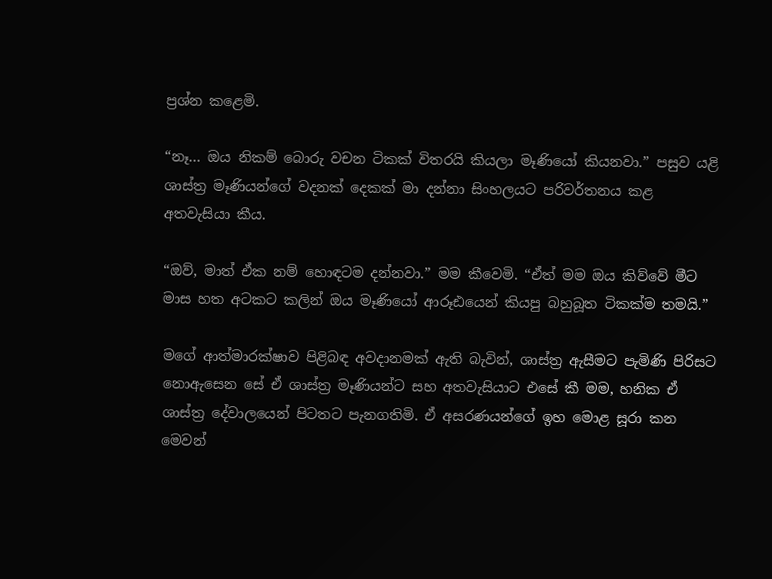ප්‍රශ්න කළෙමි.

“නෑ… ඔය නිකම් බොරු වචන ටිකක් විතරයි කියලා මෑණියෝ කියනවා.” පසුව යළි ශාස්ත්‍ර මෑණියන්ගේ වදනක් දෙකක් මා දන්නා සිංහලයට පරිවර්තනය කළ අතවැසියා කීය.

“ඔව්, මාත් ඒක නම් හොඳටම දන්නවා.” මම කීවෙමි. “ඒත් මම ඔය කිව්වේ මීට මාස හත අටකට කලින් ඔය මෑණියෝ ආරූඪයෙන් කියපු බහුබූත ටිකක්ම තමයි.”

මගේ ආත්මාරක්ෂාව පිළිබඳ අවදානමක් ඇති බැවින්, ශාස්ත්‍ර ඇසීමට පැමිණි පිරිසට නොඇසෙන සේ ඒ ශාස්ත්‍ර මෑණියන්ට සහ අතවැසියාට එසේ කී මම, හනික ඒ ශාස්ත්‍ර දේවාලයෙන් පිටතට පැනගතිමි. ඒ අසරණයන්ගේ ඉහ මොළ සූරා කන මෙවන්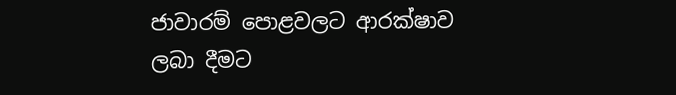ජාවාරම් පොළවලට ආරක්ෂාව ලබා දීමට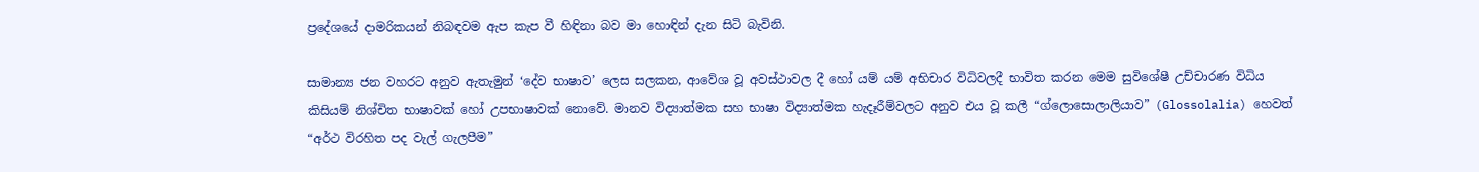ප්‍රදේශයේ දාමරිකයන් නිබඳවම ඇප කැප වී හිඳිනා බව මා හොඳින් දැන සිටි බැවිනි.

සාමාන්‍ය ජන වහරට අනුව ඇතැමුන් ‘දේව භාෂාව’ ලෙස සලකන, ආවේශ වූ අවස්ථාවල දී හෝ යම් යම් අභිචාර විධිවලදී භාවිත කරන මෙම සුවිශේෂී උච්චාරණ විධිය කිසියම් නිශ්චිත භාෂාවක් හෝ උපභාෂාවක් නොවේ. මානව විද්‍යාත්මක සහ භාෂා විද්‍යාත්මක හැදෑරීම්වලට අනුව එය වූ කලී “ග්ලොසොලාලියාව” (Glossolalia) හෙවත් “අර්ථ විරහිත පද වැල් ගැලපීම”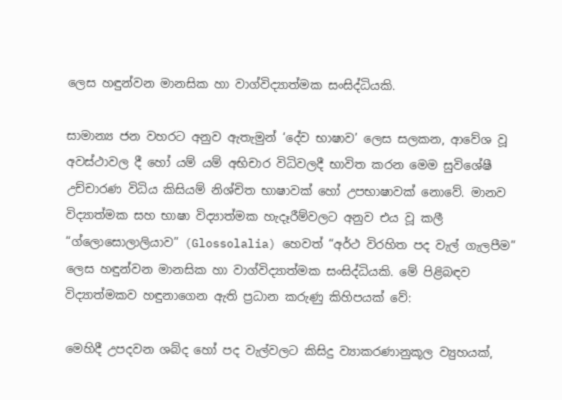ලෙස හඳුන්වන මානසික හා වාග්විද්‍යාත්මක සංසිද්ධියකි.

සාමාන්‍ය ජන වහරට අනුව ඇතැමුන් ‘දේව භාෂාව’ ලෙස සලකන, ආවේශ වූ අවස්ථාවල දී හෝ යම් යම් අභිචාර විධිවලදී භාවිත කරන මෙම සුවිශේෂී උච්චාරණ විධිය කිසියම් නිශ්චිත භාෂාවක් හෝ උපභාෂාවක් නොවේ. මානව විද්‍යාත්මක සහ භාෂා විද්‍යාත්මක හැදෑරීම්වලට අනුව එය වූ කලී “ග්ලොසොලාලියාව” (Glossolalia) හෙවත් “අර්ථ විරහිත පද වැල් ගැලපීම” ලෙස හඳුන්වන මානසික හා වාග්විද්‍යාත්මක සංසිද්ධියකි. මේ පිළිබඳව විද්‍යාත්මකව හඳුනාගෙන ඇති ප්‍රධාන කරුණු කිහිපයක් වේ:

මෙහිදී උපදවන ශබ්ද හෝ පද වැල්වලට කිසිදු ව්‍යාකරණානුකූල ව්‍යුහයක්,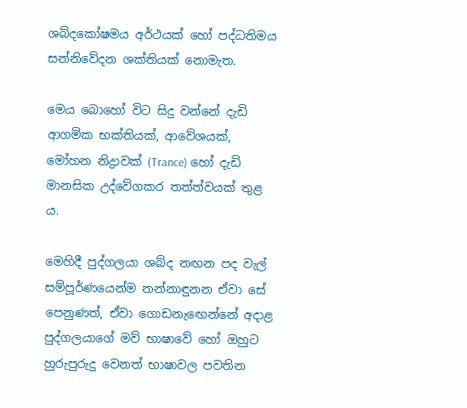ශබ්දකෝෂමය අර්ථයක් හෝ පද්ධතිමය සන්නිවේදන ශක්තියක් නොමැත.

මෙය බොහෝ විට සිදු වන්නේ දැඩි ආගමික භක්තියක්, ආවේශයක්, මෝහන නිද්‍රාවක් (Trance) හෝ දැඩි මානසික උද්වේගකර තත්ත්වයක් තුළ ය.

මෙහිදී පුද්ගලයා ශබ්ද නඟන පද වැල් සම්පූර්ණයෙන්ම නන්නාඳුනන ඒවා සේ පෙනුණත්, ඒවා ගොඩනැඟෙන්නේ අදාළ පුද්ගලයාගේ මව් භාෂාවේ හෝ ඔහුට හුරුපුරුදු වෙනත් භාෂාවල පවතින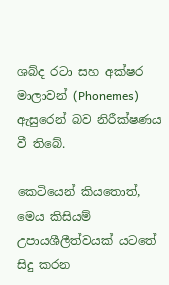ශබ්ද රටා සහ අක්ෂර මාලාවන් (Phonemes) ඇසුරෙන් බව නිරීක්ෂණය වී තිබේ.

කෙටියෙන් කියතොත්, මෙය කිසියම් උපායශීලීත්වයක් යටතේ සිදු කරන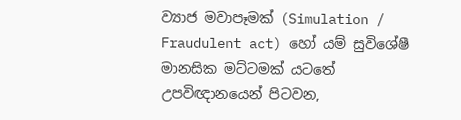ව්‍යාජ මවාපෑමක් (Simulation / Fraudulent act) හෝ යම් සුවිශේෂී මානසික මට්ටමක් යටතේ උපවිඥානයෙන් පිටවන,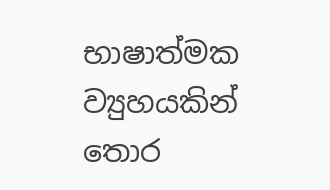භාෂාත්මක ව්‍යුහයකින් තොර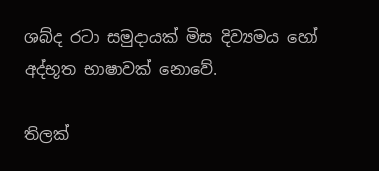ශබ්ද රටා සමුදායක් මිස දිව්‍යමය හෝ අද්භූත භාෂාවක් නොවේ.

තිලක්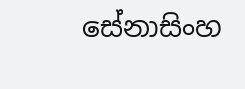සේනාසිංහ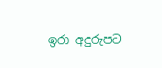ඉරා අදුරුපට